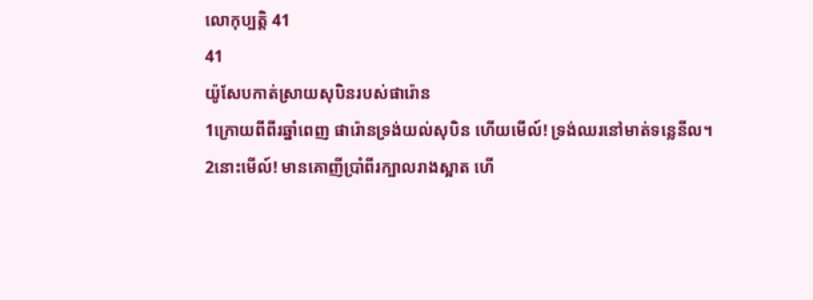លោកុប្បត្តិ 41
41
យ៉ូសែបកាត់ស្រាយសុបិនរបស់ផារ៉ោន
1ក្រោយពីពីរឆ្នាំពេញ ផារ៉ោនទ្រង់យល់សុបិន ហើយមើល៍! ទ្រង់ឈរនៅមាត់ទន្លេនីល។ 2នោះមើល៍! មានគោញីប្រាំពីរក្បាលរាងស្អាត ហើ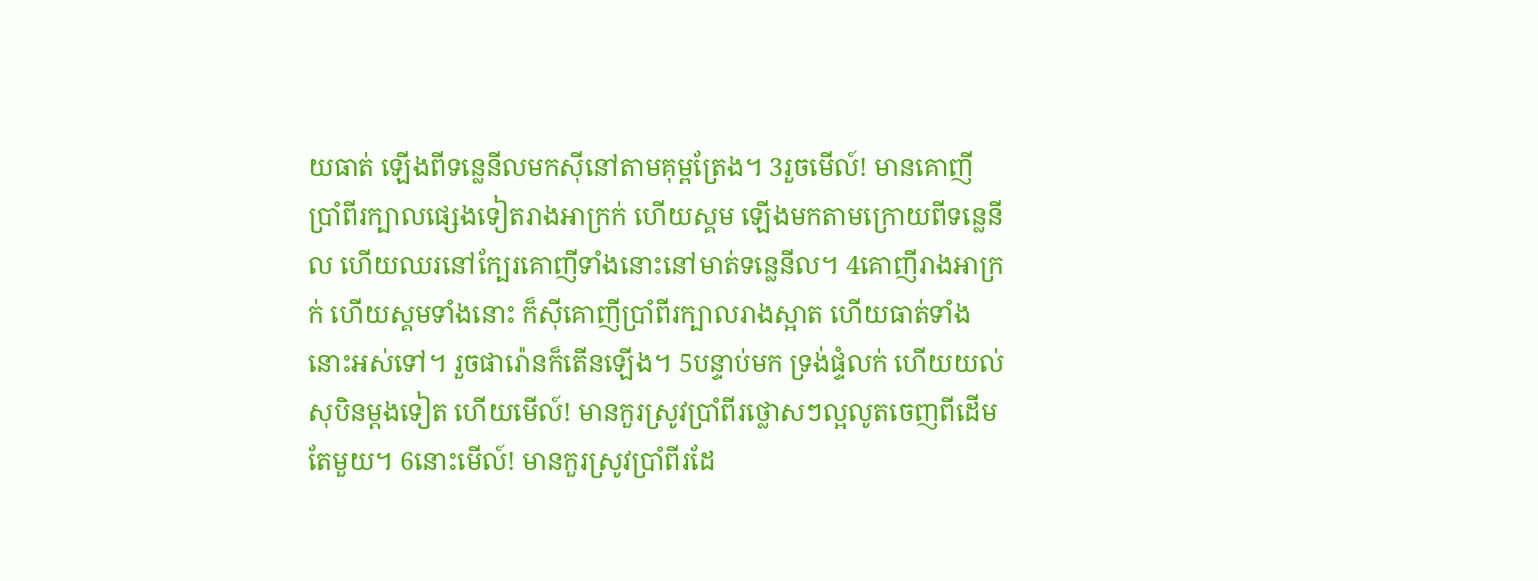យធាត់ ឡើងពីទន្លេនីលមកស៊ីនៅតាមគុម្ពត្រែង។ 3រួចមើល៍! មានគោញីប្រាំពីរក្បាលផ្សេងទៀតរាងអាក្រក់ ហើយស្គម ឡើងមកតាមក្រោយពីទន្លេនីល ហើយឈរនៅក្បែរគោញីទាំងនោះនៅមាត់ទន្លេនីល។ 4គោញីរាងអាក្រក់ ហើយស្គមទាំងនោះ ក៏ស៊ីគោញីប្រាំពីរក្បាលរាងស្អាត ហើយធាត់ទាំងនោះអស់ទៅ។ រួចផារ៉ោនក៏តើនឡើង។ 5បន្ទាប់មក ទ្រង់ផ្ទំលក់ ហើយយល់សុបិនម្ដងទៀត ហើយមើល៍! មានកួរស្រូវប្រាំពីរថ្លោសៗល្អលូតចេញពីដើមតែមួយ។ 6នោះមើល៍! មានកួរស្រូវប្រាំពីរដែ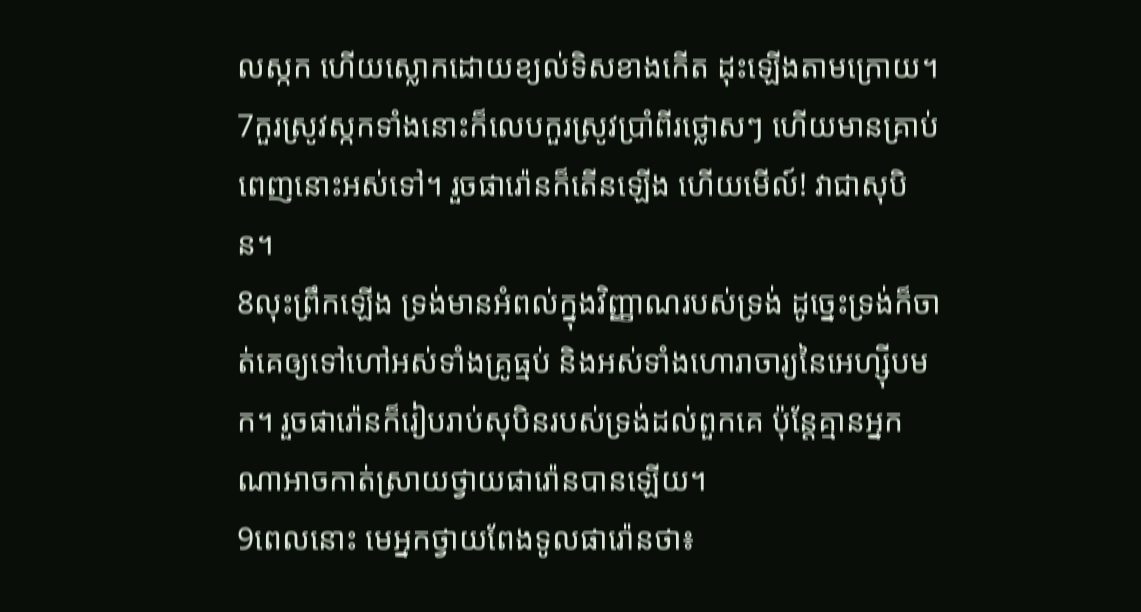លស្កក ហើយស្លោកដោយខ្យល់ទិសខាងកើត ដុះឡើងតាមក្រោយ។ 7កួរស្រូវស្កកទាំងនោះក៏លេបកួរស្រូវប្រាំពីរថ្លោសៗ ហើយមានគ្រាប់ពេញនោះអស់ទៅ។ រួចផារ៉ោនក៏តើនឡើង ហើយមើល៍! វាជាសុបិន។
8លុះព្រឹកឡើង ទ្រង់មានអំពល់ក្នុងវិញ្ញាណរបស់ទ្រង់ ដូច្នេះទ្រង់ក៏ចាត់គេឲ្យទៅហៅអស់ទាំងគ្រូធ្មប់ និងអស់ទាំងហោរាចារ្យនៃអេហ្ស៊ីបមក។ រួចផារ៉ោនក៏រៀបរាប់សុបិនរបស់ទ្រង់ដល់ពួកគេ ប៉ុន្តែគ្មានអ្នកណាអាចកាត់ស្រាយថ្វាយផារ៉ោនបានឡើយ។
9ពេលនោះ មេអ្នកថ្វាយពែងទូលផារ៉ោនថា៖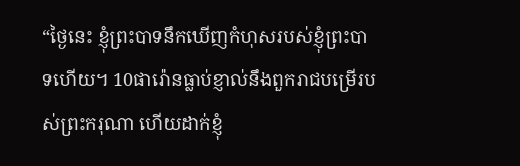“ថ្ងៃនេះ ខ្ញុំព្រះបាទនឹកឃើញកំហុសរបស់ខ្ញុំព្រះបាទហើយ។ 10ផារ៉ោនធ្លាប់ខ្ញាល់នឹងពួករាជបម្រើរបស់ព្រះករុណា ហើយដាក់ខ្ញុំ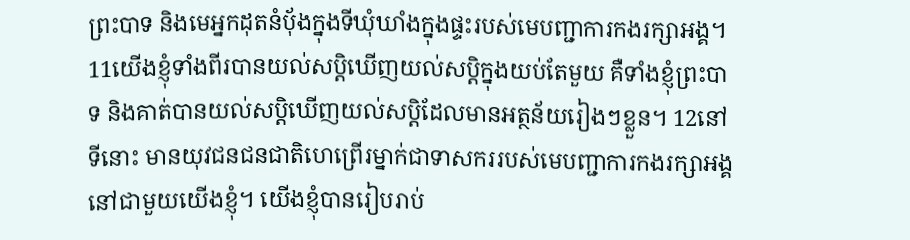ព្រះបាទ និងមេអ្នកដុតនំប៉័ងក្នុងទីឃុំឃាំងក្នុងផ្ទះរបស់មេបញ្ជាការកងរក្សាអង្គ។ 11យើងខ្ញុំទាំងពីរបានយល់សប្តិឃើញយល់សប្តិក្នុងយប់តែមួយ គឺទាំងខ្ញុំព្រះបាទ និងគាត់បានយល់សប្តិឃើញយល់សប្តិដែលមានអត្ថន័យរៀងៗខ្លួន។ 12នៅទីនោះ មានយុវជនជនជាតិហេព្រើរម្នាក់ជាទាសកររបស់មេបញ្ជាការកងរក្សាអង្គ នៅជាមួយយើងខ្ញុំ។ យើងខ្ញុំបានរៀបរាប់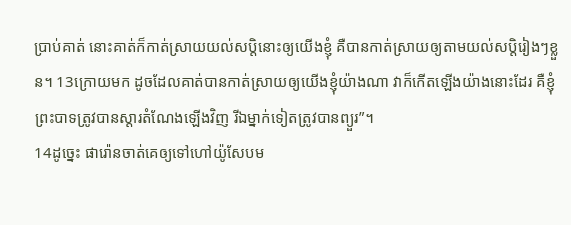ប្រាប់គាត់ នោះគាត់ក៏កាត់ស្រាយយល់សប្តិនោះឲ្យយើងខ្ញុំ គឺបានកាត់ស្រាយឲ្យតាមយល់សប្តិរៀងៗខ្លួន។ 13ក្រោយមក ដូចដែលគាត់បានកាត់ស្រាយឲ្យយើងខ្ញុំយ៉ាងណា វាក៏កើតឡើងយ៉ាងនោះដែរ គឺខ្ញុំព្រះបាទត្រូវបានស្ដារតំណែងឡើងវិញ រីឯម្នាក់ទៀតត្រូវបានព្យួរ”។
14ដូច្នេះ ផារ៉ោនចាត់គេឲ្យទៅហៅយ៉ូសែបម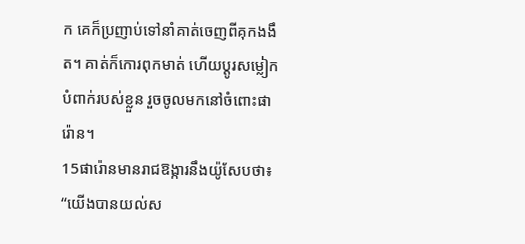ក គេក៏ប្រញាប់ទៅនាំគាត់ចេញពីគុកងងឹត។ គាត់ក៏កោរពុកមាត់ ហើយប្ដូរសម្លៀកបំពាក់របស់ខ្លួន រួចចូលមកនៅចំពោះផារ៉ោន។
15ផារ៉ោនមានរាជឱង្ការនឹងយ៉ូសែបថា៖ “យើងបានយល់ស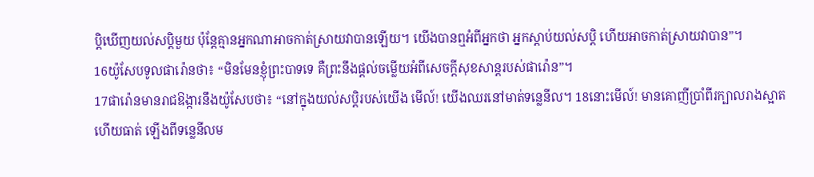ប្តិឃើញយល់សប្តិមួយ ប៉ុន្តែគ្មានអ្នកណាអាចកាត់ស្រាយវាបានឡើយ។ យើងបានឮអំពីអ្នកថា អ្នកស្ដាប់យល់សប្តិ ហើយអាចកាត់ស្រាយវាបាន”។
16យ៉ូសែបទូលផារ៉ោនថា៖ “មិនមែនខ្ញុំព្រះបាទទេ គឺព្រះនឹងផ្ដល់ចម្លើយអំពីសេចក្ដីសុខសាន្តរបស់ផារ៉ោន”។
17ផារ៉ោនមានរាជឱង្ការនឹងយ៉ូសែបថា៖ “នៅក្នុងយល់សប្តិរបស់យើង មើល៍! យើងឈរនៅមាត់ទន្លេនីល។ 18នោះមើល៍! មានគោញីប្រាំពីរក្បាលរាងស្អាត ហើយធាត់ ឡើងពីទន្លេនីលម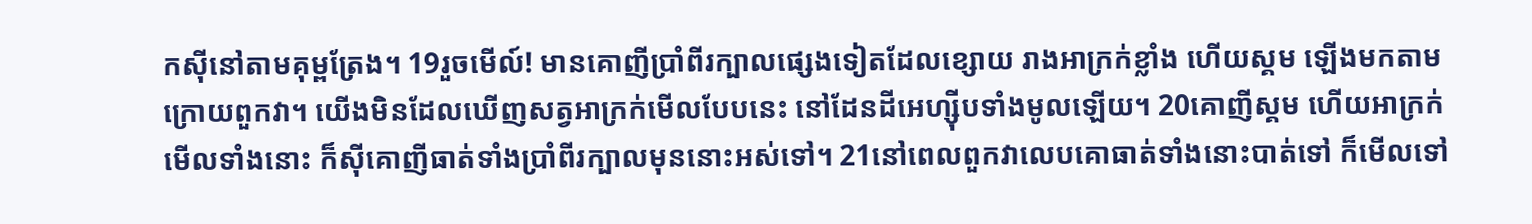កស៊ីនៅតាមគុម្ពត្រែង។ 19រួចមើល៍! មានគោញីប្រាំពីរក្បាលផ្សេងទៀតដែលខ្សោយ រាងអាក្រក់ខ្លាំង ហើយស្គម ឡើងមកតាមក្រោយពួកវា។ យើងមិនដែលឃើញសត្វអាក្រក់មើលបែបនេះ នៅដែនដីអេហ្ស៊ីបទាំងមូលឡើយ។ 20គោញីស្គម ហើយអាក្រក់មើលទាំងនោះ ក៏ស៊ីគោញីធាត់ទាំងប្រាំពីរក្បាលមុននោះអស់ទៅ។ 21នៅពេលពួកវាលេបគោធាត់ទាំងនោះបាត់ទៅ ក៏មើលទៅ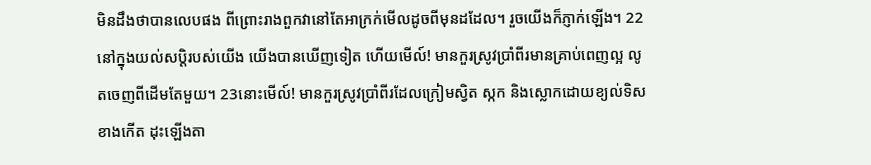មិនដឹងថាបានលេបផង ពីព្រោះរាងពួកវានៅតែអាក្រក់មើលដូចពីមុនដដែល។ រួចយើងក៏ភ្ញាក់ឡើង។ 22នៅក្នុងយល់សប្តិរបស់យើង យើងបានឃើញទៀត ហើយមើល៍! មានកួរស្រូវប្រាំពីរមានគ្រាប់ពេញល្អ លូតចេញពីដើមតែមួយ។ 23នោះមើល៍! មានកួរស្រូវប្រាំពីរដែលក្រៀមស្វិត ស្កក និងស្លោកដោយខ្យល់ទិសខាងកើត ដុះឡើងតា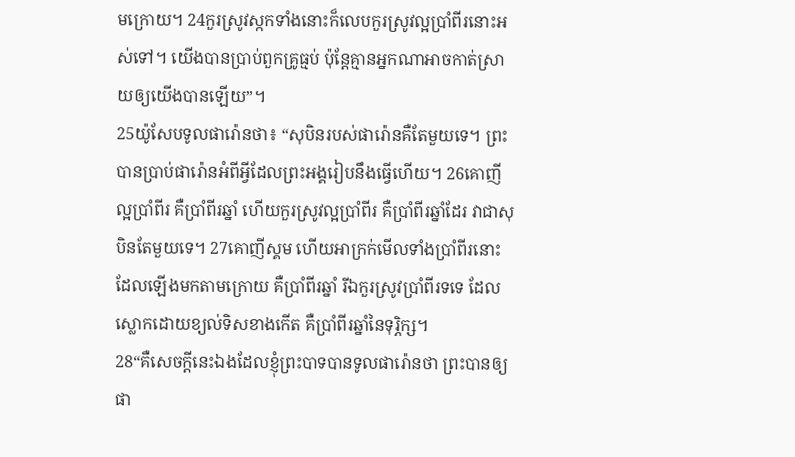មក្រោយ។ 24កួរស្រូវស្កកទាំងនោះក៏លេបកួរស្រូវល្អប្រាំពីរនោះអស់ទៅ។ យើងបានប្រាប់ពួកគ្រូធ្មប់ ប៉ុន្តែគ្មានអ្នកណាអាចកាត់ស្រាយឲ្យយើងបានឡើយ”។
25យ៉ូសែបទូលផារ៉ោនថា៖ “សុបិនរបស់ផារ៉ោនគឺតែមួយទេ។ ព្រះបានប្រាប់ផារ៉ោនអំពីអ្វីដែលព្រះអង្គរៀបនឹងធ្វើហើយ។ 26គោញីល្អប្រាំពីរ គឺប្រាំពីរឆ្នាំ ហើយកួរស្រូវល្អប្រាំពីរ គឺប្រាំពីរឆ្នាំដែរ វាជាសុបិនតែមួយទេ។ 27គោញីស្គម ហើយអាក្រក់មើលទាំងប្រាំពីរនោះដែលឡើងមកតាមក្រោយ គឺប្រាំពីរឆ្នាំ រីឯកួរស្រូវប្រាំពីរទទេ ដែលស្លោកដោយខ្យល់ទិសខាងកើត គឺប្រាំពីរឆ្នាំនៃទុរ្ភិក្ស។
28“គឺសេចក្ដីនេះឯងដែលខ្ញុំព្រះបាទបានទូលផារ៉ោនថា ព្រះបានឲ្យផា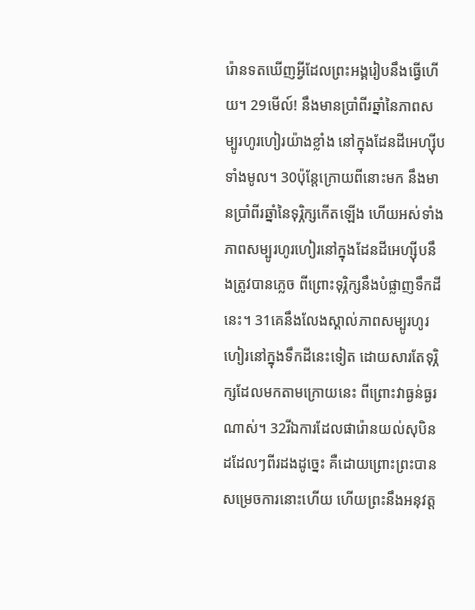រ៉ោនទតឃើញអ្វីដែលព្រះអង្គរៀបនឹងធ្វើហើយ។ 29មើល៍! នឹងមានប្រាំពីរឆ្នាំនៃភាពសម្បូរហូរហៀរយ៉ាងខ្លាំង នៅក្នុងដែនដីអេហ្ស៊ីបទាំងមូល។ 30ប៉ុន្តែក្រោយពីនោះមក នឹងមានប្រាំពីរឆ្នាំនៃទុរ្ភិក្សកើតឡើង ហើយអស់ទាំងភាពសម្បូរហូរហៀរនៅក្នុងដែនដីអេហ្ស៊ីបនឹងត្រូវបានភ្លេច ពីព្រោះទុរ្ភិក្សនឹងបំផ្លាញទឹកដីនេះ។ 31គេនឹងលែងស្គាល់ភាពសម្បូរហូរហៀរនៅក្នុងទឹកដីនេះទៀត ដោយសារតែទុរ្ភិក្សដែលមកតាមក្រោយនេះ ពីព្រោះវាធ្ងន់ធ្ងរណាស់។ 32រីឯការដែលផារ៉ោនយល់សុបិនដដែលៗពីរដងដូច្នេះ គឺដោយព្រោះព្រះបានសម្រេចការនោះហើយ ហើយព្រះនឹងអនុវត្ត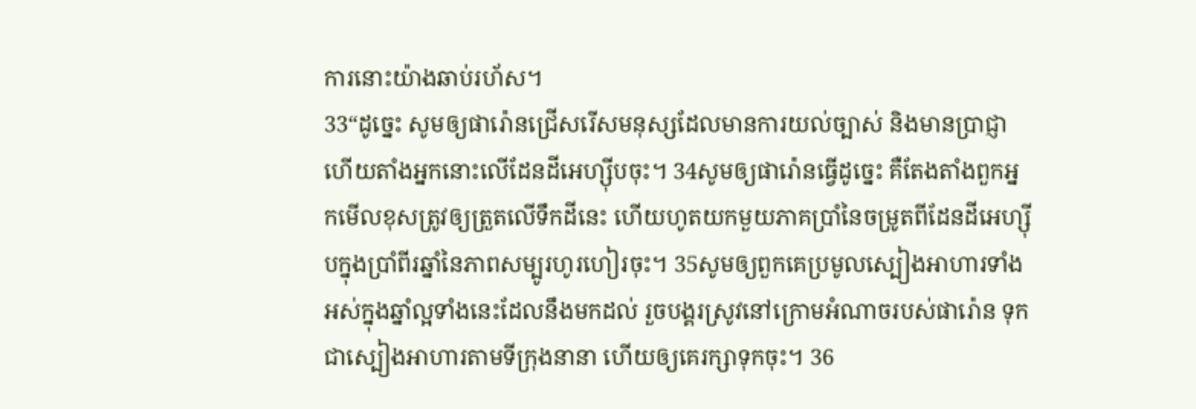ការនោះយ៉ាងឆាប់រហ័ស។
33“ដូច្នេះ សូមឲ្យផារ៉ោនជ្រើសរើសមនុស្សដែលមានការយល់ច្បាស់ និងមានប្រាជ្ញា ហើយតាំងអ្នកនោះលើដែនដីអេហ្ស៊ីបចុះ។ 34សូមឲ្យផារ៉ោនធ្វើដូច្នេះ គឺតែងតាំងពួកអ្នកមើលខុសត្រូវឲ្យត្រួតលើទឹកដីនេះ ហើយហូតយកមួយភាគប្រាំនៃចម្រូតពីដែនដីអេហ្ស៊ីបក្នុងប្រាំពីរឆ្នាំនៃភាពសម្បូរហូរហៀរចុះ។ 35សូមឲ្យពួកគេប្រមូលស្បៀងអាហារទាំងអស់ក្នុងឆ្នាំល្អទាំងនេះដែលនឹងមកដល់ រួចបង្គរស្រូវនៅក្រោមអំណាចរបស់ផារ៉ោន ទុកជាស្បៀងអាហារតាមទីក្រុងនានា ហើយឲ្យគេរក្សាទុកចុះ។ 36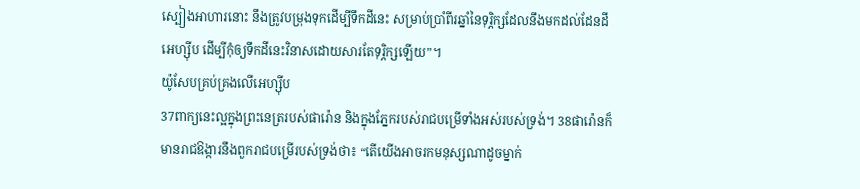ស្បៀងអាហារនោះ នឹងត្រូវបម្រុងទុកដើម្បីទឹកដីនេះ សម្រាប់ប្រាំពីរឆ្នាំនៃទុរ្ភិក្សដែលនឹងមកដល់ដែនដីអេហ្ស៊ីប ដើម្បីកុំឲ្យទឹកដីនេះវិនាសដោយសារតែទុរ្ភិក្សឡើយ”។
យ៉ូសែបគ្រប់គ្រងលើអេហ្ស៊ីប
37ពាក្យនេះល្អក្នុងព្រះនេត្ររបស់ផារ៉ោន និងក្នុងភ្នែករបស់រាជបម្រើទាំងអស់របស់ទ្រង់។ 38ផារ៉ោនក៏មានរាជឱង្ការនឹងពួករាជបម្រើរបស់ទ្រង់ថា៖ “តើយើងអាចរកមនុស្សណាដូចម្នាក់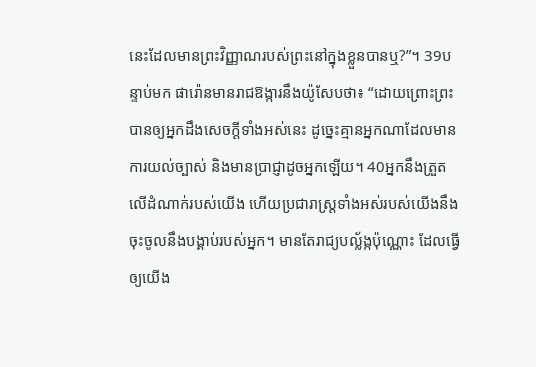នេះដែលមានព្រះវិញ្ញាណរបស់ព្រះនៅក្នុងខ្លួនបានឬ?”។ 39បន្ទាប់មក ផារ៉ោនមានរាជឱង្ការនឹងយ៉ូសែបថា៖ “ដោយព្រោះព្រះបានឲ្យអ្នកដឹងសេចក្ដីទាំងអស់នេះ ដូច្នេះគ្មានអ្នកណាដែលមានការយល់ច្បាស់ និងមានប្រាជ្ញាដូចអ្នកឡើយ។ 40អ្នកនឹងត្រួតលើដំណាក់របស់យើង ហើយប្រជារាស្ត្រទាំងអស់របស់យើងនឹងចុះចូលនឹងបង្គាប់របស់អ្នក។ មានតែរាជ្យបល្ល័ង្កប៉ុណ្ណោះ ដែលធ្វើឲ្យយើង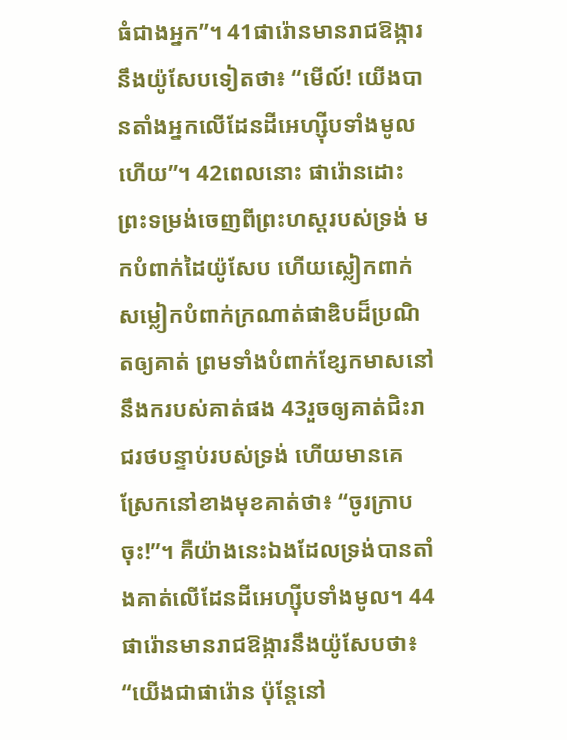ធំជាងអ្នក”។ 41ផារ៉ោនមានរាជឱង្ការនឹងយ៉ូសែបទៀតថា៖ “មើល៍! យើងបានតាំងអ្នកលើដែនដីអេហ្ស៊ីបទាំងមូលហើយ”។ 42ពេលនោះ ផារ៉ោនដោះព្រះទម្រង់ចេញពីព្រះហស្តរបស់ទ្រង់ មកបំពាក់ដៃយ៉ូសែប ហើយស្លៀកពាក់សម្លៀកបំពាក់ក្រណាត់ផាឌិបដ៏ប្រណិតឲ្យគាត់ ព្រមទាំងបំពាក់ខ្សែកមាសនៅនឹងករបស់គាត់ផង 43រួចឲ្យគាត់ជិះរាជរថបន្ទាប់របស់ទ្រង់ ហើយមានគេស្រែកនៅខាងមុខគាត់ថា៖ “ចូរក្រាបចុះ!”។ គឺយ៉ាងនេះឯងដែលទ្រង់បានតាំងគាត់លើដែនដីអេហ្ស៊ីបទាំងមូល។ 44ផារ៉ោនមានរាជឱង្ការនឹងយ៉ូសែបថា៖ “យើងជាផារ៉ោន ប៉ុន្តែនៅ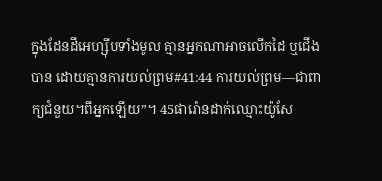ក្នុងដែនដីអេហ្ស៊ីបទាំងមូល គ្មានអ្នកណាអាចលើកដៃ ឬជើងបាន ដោយគ្មានការយល់ព្រម#41:44 ការយល់ព្រម―ជាពាក្យជំនួយ។ពីអ្នកឡើយ”។ 45ផារ៉ោនដាក់ឈ្មោះយ៉ូសែ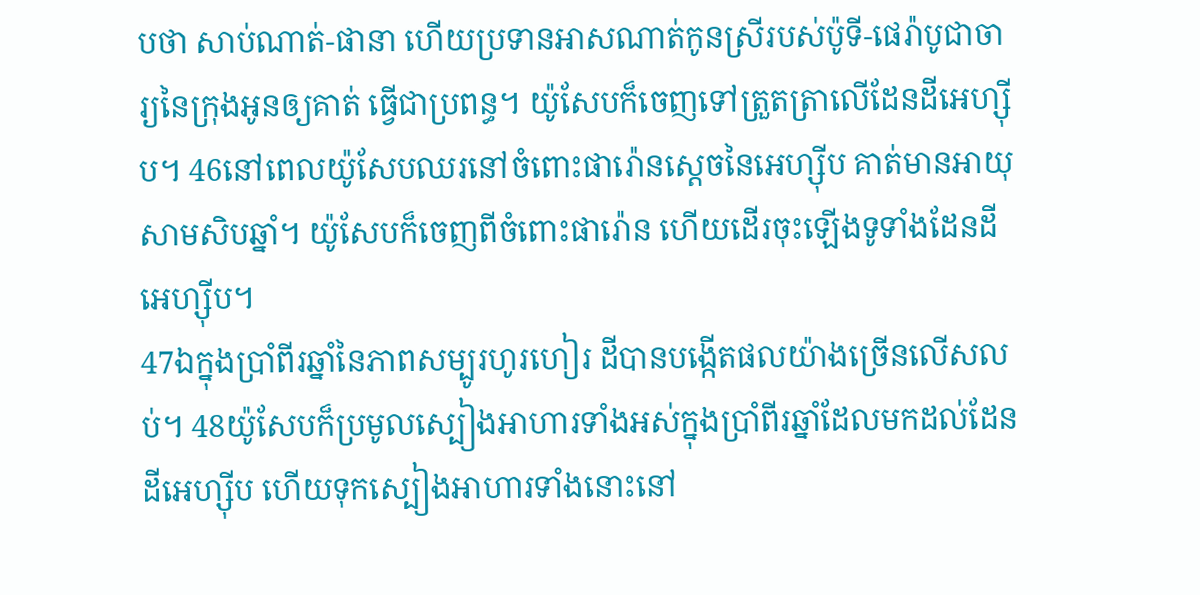បថា សាប់ណាត់-ផានា ហើយប្រទានអាសណាត់កូនស្រីរបស់ប៉ូទី-ផេរ៉ាបូជាចារ្យនៃក្រុងអូនឲ្យគាត់ ធ្វើជាប្រពន្ធ។ យ៉ូសែបក៏ចេញទៅត្រួតត្រាលើដែនដីអេហ្ស៊ីប។ 46នៅពេលយ៉ូសែបឈរនៅចំពោះផារ៉ោនស្ដេចនៃអេហ្ស៊ីប គាត់មានអាយុសាមសិបឆ្នាំ។ យ៉ូសែបក៏ចេញពីចំពោះផារ៉ោន ហើយដើរចុះឡើងទូទាំងដែនដីអេហ្ស៊ីប។
47ឯក្នុងប្រាំពីរឆ្នាំនៃភាពសម្បូរហូរហៀរ ដីបានបង្កើតផលយ៉ាងច្រើនលើសលប់។ 48យ៉ូសែបក៏ប្រមូលស្បៀងអាហារទាំងអស់ក្នុងប្រាំពីរឆ្នាំដែលមកដល់ដែនដីអេហ្ស៊ីប ហើយទុកស្បៀងអាហារទាំងនោះនៅ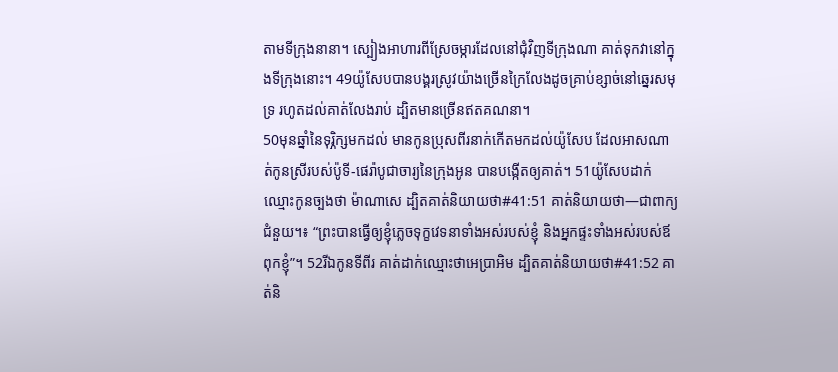តាមទីក្រុងនានា។ ស្បៀងអាហារពីស្រែចម្ការដែលនៅជុំវិញទីក្រុងណា គាត់ទុកវានៅក្នុងទីក្រុងនោះ។ 49យ៉ូសែបបានបង្គរស្រូវយ៉ាងច្រើនក្រៃលែងដូចគ្រាប់ខ្សាច់នៅឆ្នេរសមុទ្រ រហូតដល់គាត់លែងរាប់ ដ្បិតមានច្រើនឥតគណនា។
50មុនឆ្នាំនៃទុរ្ភិក្សមកដល់ មានកូនប្រុសពីរនាក់កើតមកដល់យ៉ូសែប ដែលអាសណាត់កូនស្រីរបស់ប៉ូទី-ផេរ៉ាបូជាចារ្យនៃក្រុងអូន បានបង្កើតឲ្យគាត់។ 51យ៉ូសែបដាក់ឈ្មោះកូនច្បងថា ម៉ាណាសេ ដ្បិតគាត់និយាយថា#41:51 គាត់និយាយថា―ជាពាក្យជំនួយ។៖ “ព្រះបានធ្វើឲ្យខ្ញុំភ្លេចទុក្ខវេទនាទាំងអស់របស់ខ្ញុំ និងអ្នកផ្ទះទាំងអស់របស់ឪពុកខ្ញុំ”។ 52រីឯកូនទីពីរ គាត់ដាក់ឈ្មោះថាអេប្រាអិម ដ្បិតគាត់និយាយថា#41:52 គាត់និ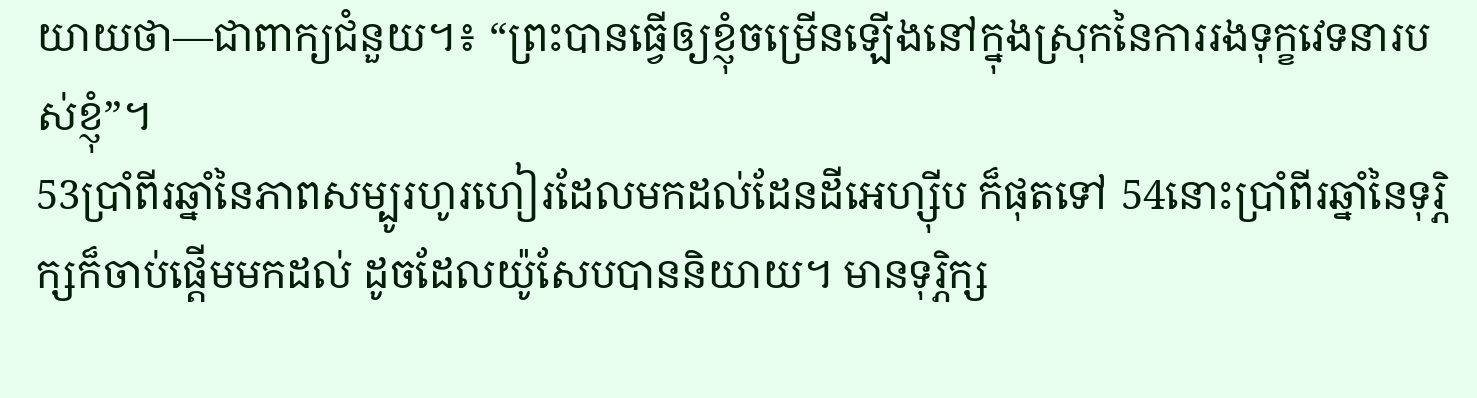យាយថា―ជាពាក្យជំនួយ។៖ “ព្រះបានធ្វើឲ្យខ្ញុំចម្រើនឡើងនៅក្នុងស្រុកនៃការរងទុក្ខវេទនារបស់ខ្ញុំ”។
53ប្រាំពីរឆ្នាំនៃភាពសម្បូរហូរហៀរដែលមកដល់ដែនដីអេហ្ស៊ីប ក៏ផុតទៅ 54នោះប្រាំពីរឆ្នាំនៃទុរ្ភិក្សក៏ចាប់ផ្ដើមមកដល់ ដូចដែលយ៉ូសែបបាននិយាយ។ មានទុរ្ភិក្ស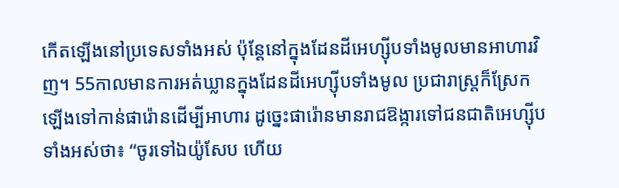កើតឡើងនៅប្រទេសទាំងអស់ ប៉ុន្តែនៅក្នុងដែនដីអេហ្ស៊ីបទាំងមូលមានអាហារវិញ។ 55កាលមានការអត់ឃ្លានក្នុងដែនដីអេហ្ស៊ីបទាំងមូល ប្រជារាស្ត្រក៏ស្រែកឡើងទៅកាន់ផារ៉ោនដើម្បីអាហារ ដូច្នេះផារ៉ោនមានរាជឱង្ការទៅជនជាតិអេហ្ស៊ីបទាំងអស់ថា៖ “ចូរទៅឯយ៉ូសែប ហើយ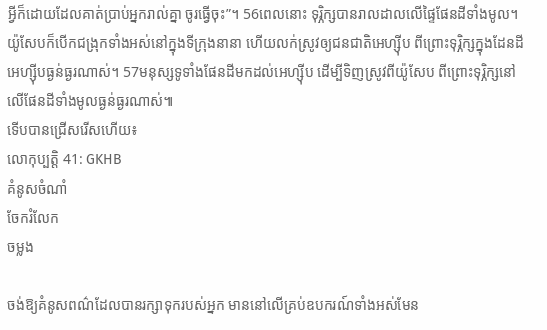អ្វីក៏ដោយដែលគាត់ប្រាប់អ្នករាល់គ្នា ចូរធ្វើចុះ”។ 56ពេលនោះ ទុរ្ភិក្សបានរាលដាលលើផ្ទៃផែនដីទាំងមូល។ យ៉ូសែបក៏បើកជង្រុកទាំងអស់នៅក្នុងទីក្រុងនានា ហើយលក់ស្រូវឲ្យជនជាតិអេហ្ស៊ីប ពីព្រោះទុរ្ភិក្សក្នុងដែនដីអេហ្ស៊ីបធ្ងន់ធ្ងរណាស់។ 57មនុស្សទូទាំងផែនដីមកដល់អេហ្ស៊ីប ដើម្បីទិញស្រូវពីយ៉ូសែប ពីព្រោះទុរ្ភិក្សនៅលើផែនដីទាំងមូលធ្ងន់ធ្ងរណាស់៕
ទើបបានជ្រើសរើសហើយ៖
លោកុប្បត្តិ 41: GKHB
គំនូសចំណាំ
ចែករំលែក
ចម្លង

ចង់ឱ្យគំនូសពណ៌ដែលបានរក្សាទុករបស់អ្នក មាននៅលើគ្រប់ឧបករណ៍ទាំងអស់មែន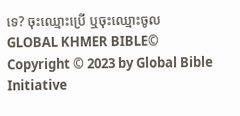ទេ? ចុះឈ្មោះប្រើ ឬចុះឈ្មោះចូល
GLOBAL KHMER BIBLE©
Copyright © 2023 by Global Bible Initiative